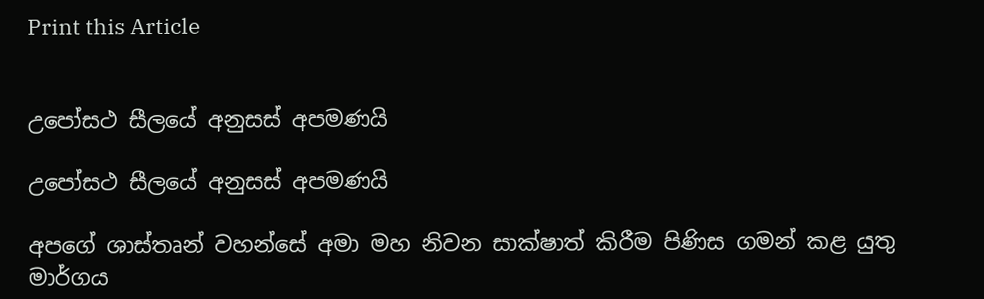Print this Article


උපෝසථ සීලයේ අනුසස් අපමණයි

උපෝසථ සීලයේ අනුසස් අපමණයි

අපගේ ශාස්තෘන් වහන්සේ අමා මහ නිවන සාක්ෂාත් කිරීම පිණිස ගමන් කළ යුතු මාර්ගය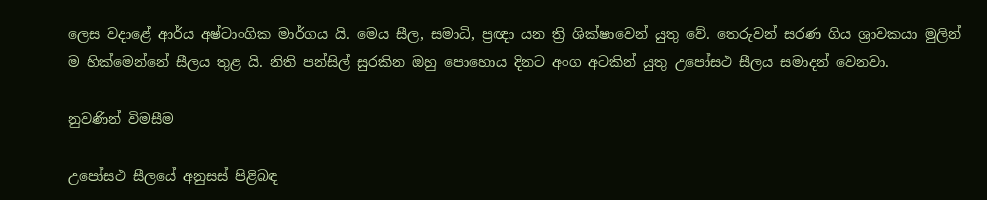ලෙස වදාළේ ආර්ය අෂ්ටාංගික මාර්ගය යි. මෙය සීල, සමාධි, ප්‍රඥා යන ත්‍රි ශික්ෂාවෙන් යුතු වේ. තෙරුවන් සරණ ගිය ශ්‍රාවකයා මුලින් ම හික්මෙන්නේ සීලය තුළ යි. නිති පන්සිල් සුරකින ඔහු පොහොය දිනට අංග අටකින් යුතු උපෝසථ සීලය සමාදන් වෙනවා.

නුවණින් විමසීම

උපෝසථ සීලයේ අනුසස් පිළිබඳ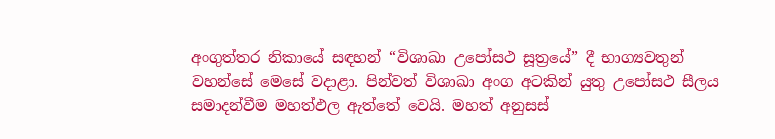අංගුත්තර නිකායේ සඳහන් “විශාඛා උපෝසථ සූත්‍රයේ” දී භාග්‍යවතුන් වහන්සේ මෙසේ වදාළා. පින්වත් විශාඛා අංග අටකින් යුතු උපෝසථ සීලය සමාදන්වීම මහත්ඵල ඇත්තේ වෙයි. මහත් අනුසස්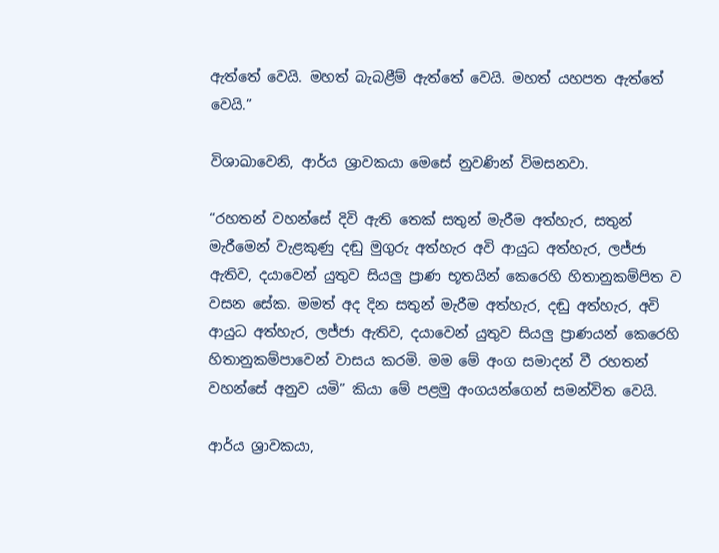ඇත්තේ වෙයි. මහත් බැබළීම් ඇත්තේ වෙයි. මහත් යහපත ඇත්තේ වෙයි.”

විශාඛාවෙනි, ආර්ය ශ්‍රාවකයා මෙසේ නුවණින් විමසනවා.

“රහතන් වහන්සේ දිවි ඇති තෙක් සතුන් මැරීම අත්හැර, සතුන් මැරීමෙන් වැළකුණු දඬු මුගුරු අත්හැර අවි ආයුධ අත්හැර, ලජ්ජා ඇතිව, දයාවෙන් යුතුව සියලු ප්‍රාණ භූතයින් කෙරෙහි හිතානුකම්පිත ව වසන සේක. මමත් අද දින සතුන් මැරීම අත්හැර, දඬු අත්හැර, අවි ආයුධ අත්හැර, ලජ්ජා ඇතිව, දයාවෙන් යුතුව සියලු ප්‍රාණයන් කෙරෙහි හිතානුකම්පාවෙන් වාසය කරමි. මම මේ අංග සමාදන් වී රහතන් වහන්සේ අනුව යමි” කියා මේ පළමු අංගයන්ගෙන් සමන්විත වෙයි.

ආර්ය ශ්‍රාවකයා,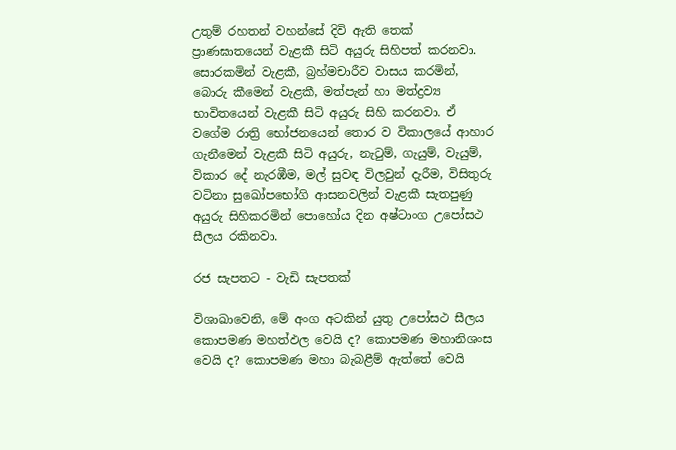උතුම් රහතන් වහන්සේ දිවි ඇති තෙක් ප්‍රාණඝාතයෙන් වැළකී සිටි අයුරු සිහිපත් කරනවා. සොරකමින් වැළකී, බ්‍රහ්මචාරීව වාසය කරමින්, බොරු කීමෙන් වැළකී, මත්පැන් හා මත්ද්‍රව්‍ය භාවිතයෙන් වැළකී සිටි අයුරු සිහි කරනවා. ඒ වගේම රාත්‍රි භෝජනයෙන් තොර ව විකාලයේ ආහාර ගැනීමෙන් වැළකී සිටි අයුරු, නැටුම්, ගැයුම්, වැයුම්, විකාර දේ නැරඹීම, මල් සුවඳ විලවුන් දැරීම, විසිතුරු වටිනා සුඛෝපභෝගි ආසනවලින් වැළකී සැතපුණු අයුරු සිහිකරමින් පොහෝය දින අෂ්ටාංග උපෝසථ සීලය රකිනවා.

රජ සැපතට - වැඩි සැපතක්

විශාඛාවෙනි, මේ අංග අටකින් යුතු උපෝසථ සීලය කොපමණ මහත්ඵල වෙයි ද? කොපමණ මහානිශංස වෙයි ද? කොපමණ මහා බැබළීම් ඇත්තේ වෙයි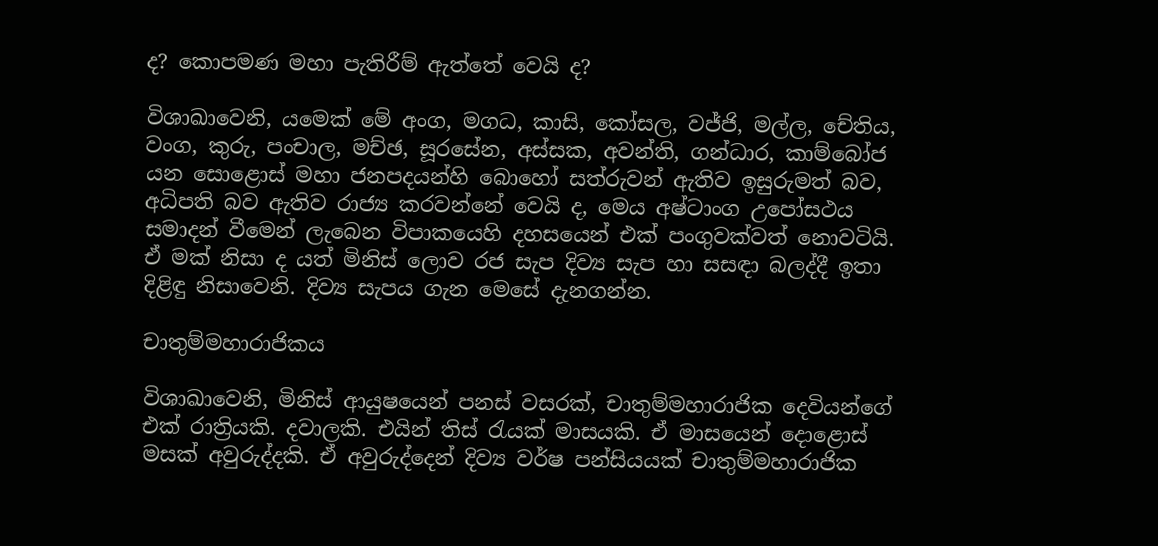ද? කොපමණ මහා පැතිරීම් ඇත්තේ වෙයි ද?

විශාඛාවෙනි, යමෙක් මේ අංග, මගධ, කාසි, කෝසල, වජ්ජි, මල්ල, චේතිය, වංග, කුරු, පංචාල, මච්ඡ, සූරසේන, අස්සක, අවන්ති, ගන්ධාර, කාම්බෝජ යන සොළොස් මහා ජනපදයන්හි බොහෝ සත්රුවන් ඇතිව ඉසුරුමත් බව, අධිපති බව ඇතිව රාජ්‍ය කරවන්නේ වෙයි ද, මෙය අෂ්ටාංග උපෝසථය සමාදන් වීමෙන් ලැබෙන විපාකයෙහි දහසයෙන් එක් පංගුවක්වත් නොවටියි. ඒ මක් නිසා ද යත් මිනිස් ලොව රජ සැප දිව්‍ය සැප හා සසඳා බලද්දී ඉතා දිළිඳු නිසාවෙනි. දිව්‍ය සැපය ගැන මෙසේ දැනගන්න.

චාතුම්මහාරාජිකය

විශාඛාවෙනි, මිනිස් ආයුෂයෙන් පනස් වසරක්, චාතුම්මහාරාජික දෙවියන්ගේ එක් රාත්‍රියකි. දවාලකි. එයින් තිස් රැයක් මාසයකි. ඒ මාසයෙන් දොළොස් මසක් අවුරුද්දකි. ඒ අවුරුද්දෙන් දිව්‍ය වර්ෂ පන්සියයක් චාතුම්මහාරාජික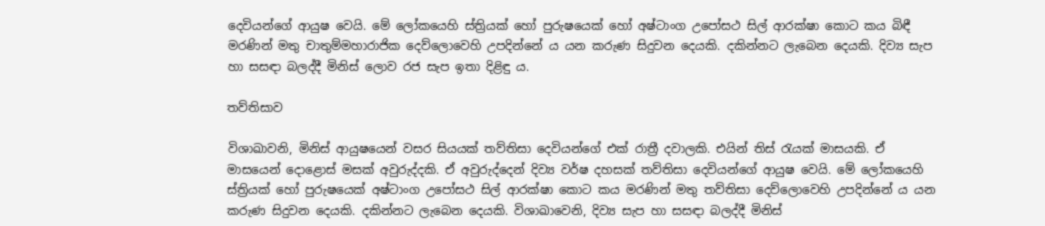දෙවියන්ගේ ආයුෂ වෙයි. මේ ලෝකයෙහි ස්ත්‍රියක් හෝ පුරුෂයෙක් හෝ අෂ්ටාංග උපෝසථ සිල් ආරක්ෂා කොට කය බිඳී මරණින් මතු චාතුම්මහාරාජික දෙව්ලොවෙහි උපදින්නේ ය යන කරුණ සිදුවන දෙයකි. දකින්නට ලැබෙන දෙයකි. දිව්‍ය සැප හා සසඳා බලද්දී මිනිස් ලොව රජ සැප ඉතා දිළිඳු ය.

තව්තිසාව

විශාඛාවනි, මිනිස් ආයුෂයෙන් වසර සියයක් තව්තිසා දෙවියන්ගේ එක් රාත්‍රී දවාලකි. එයින් තිස් රැයක් මාසයකි. ඒ මාසයෙන් දොළොස් මසක් අවුරුද්දකි. ඒ අවුරුද්දෙන් දිව්‍ය වර්ෂ දහසක් තව්තිසා දෙවියන්ගේ ආයුෂ වෙයි. මේ ලෝකයෙහි ස්ත්‍රියක් හෝ පුරුෂයෙක් අෂ්ටාංග උපෝසථ සිල් ආරක්ෂා කොට කය මරණින් මතු තව්තිසා දෙව්ලොවෙහි උපදින්නේ ය යන කරුණ සිදුවන දෙයකි. දකින්නට ලැබෙන දෙයකි. විශාඛාවෙනි, දිව්‍ය සැප හා සසඳා බලද්දී මිනිස්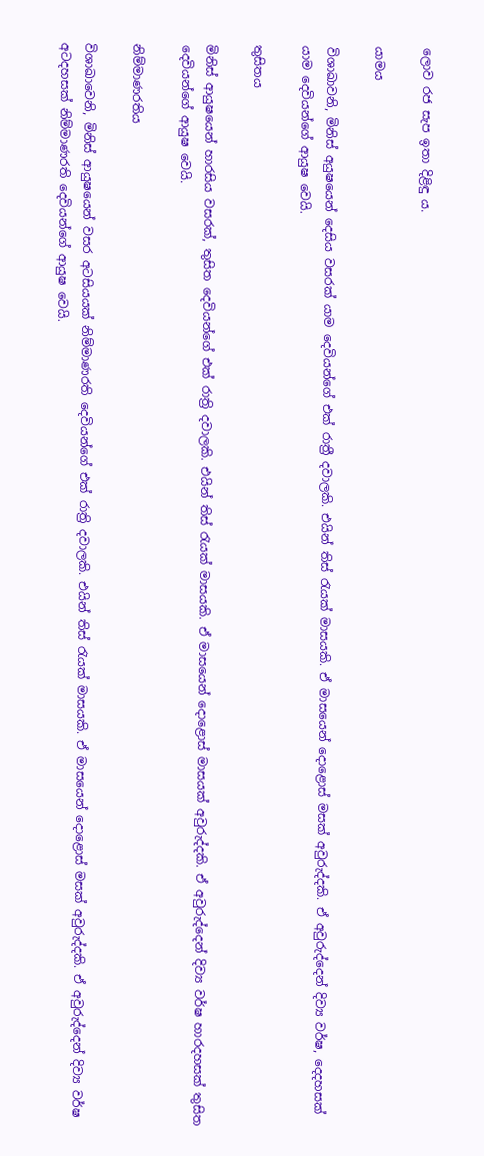ලොව රජ සැප ඉතා දිළිඳු ය.

යාමය

විශාඛාවනි, මිනිස් අයුෂයෙන් දෙසිය වසරක් යාම දෙවියන්ගේ එක් රාත්‍රී දවාලකි. එයින් තිස් රැයක් මාසයකි. ඒ මාසයෙන් දොළොස් මසක් අවුරුද්දකි. ඒ අවුරුද්දෙන් දිව්‍ය වර්ෂ, දෙදහසක් යාම දෙවියන්ගේ ආයුෂ වෙයි.

තුසිතය

මිනිස් ආයුෂයෙන් හාරසිය වසරක්, තුසිත දෙවියන්ගේ එක් රාත්‍රි දවාලකි. එයින් තිස් රැයක් මාසයකි. ඒ මාසයෙන් දොළොස් මාසයක් අවුරුද්දකි. ඒ අවුරුද්දෙන් දිව්‍ය වර්ෂ හාරදහසක් තුසිත දෙවියන්ගේ ආයුෂ වෙයි.

නිම්මාණරතිය

විශාඛාවෙනි, මිනිස් ආයුෂයෙන් වසර අටසියයක් නිම්මාණරති දෙවියන්ගේ එක් රාත්‍රි දවාලකි. එයින් තිස් රැයක් මාසයකි. ඒ මාසයෙන් දොළොස් මසක් අවුරුද්දකි. ඒ අවුරුද්දෙන් දිව්‍ය වර්ෂ අටදහසක් නිම්මාණරති දෙවියන්ගේ ආයුෂ වෙයි.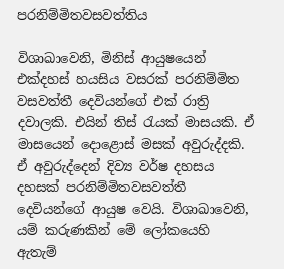පරනිම්මිතවසවත්තිය

විශාඛාවෙනි, මිනිස් ආයුෂයෙන් එක්දහස් හයසිය වසරක් පරනිම්මිත වසවත්තී දෙවියන්ගේ එක් රාත්‍රි දවාලකි. එයින් තිස් රැයක් මාසයකි. ඒ මාසයෙන් දොළොස් මසක් අවුරුද්දකි. ඒ අවුරුද්දෙන් දිව්‍ය වර්ෂ දහසය දහසක් පරනිම්මිතවසවත්තී දෙවියන්ගේ ආයුෂ වෙයි. විශාඛාවෙනි, යම් කරුණකින් මේ ලෝකයෙහි ඇතැම්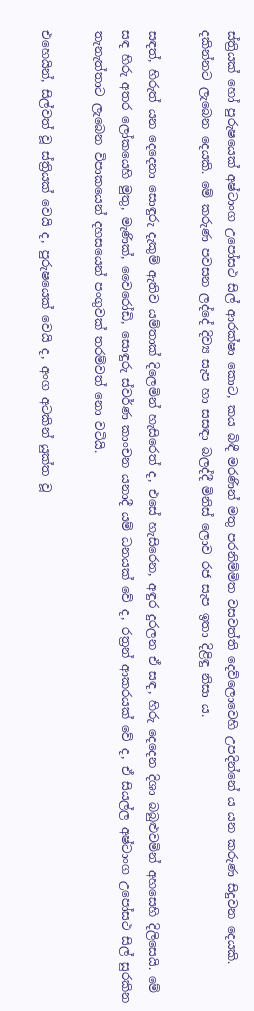ස්ත්‍රියක් හෝ පුරුෂයෙක් අෂ්ටාංග උපෝසථ සිල් ආරක්ෂා කොට, කය බිඳී මරණින් මතු පරනිම්මිත වසවත්ති දෙව්ලොවෙහි උපදින්නේ ය යන කරුණ සිදුවන දෙයකි. දකින්නට ලැබෙන දෙයකි. මේ කරුණ පවසන ලද්දේ දිව්‍ය සැප හා සසඳා බලද්දී මිනිස් ලොව රජ සැප ඉතා දිළිඳු නිසා ය.

සඳත්, හිරුත් යන දෙදෙනා සොඳුරු දැකුම් ඇතිව යම්තාක් දිලෙමින් හැසිරෙත් ද, එසේ හැසිරෙන, අඳුර දුරලන ඒ සඳ, හිරු දෙදෙන දිශා බබුළුවමින් අහසෙහි දිලිසෙයි. මේ සඳ හිරු අතර ලෝකයෙහි මුතු, මැණික්, වෛරෝඩි, සොඳුරු ස්වර්ණ කාංචන යනාදී යම් ධනයක් වේ ද, රත්‍රන් ආකරයක් වේ ද, ඒ සියල්ල අෂ්ටාංග උපෝසථ සිල් සුරකින තැනැත්තාට ලැබෙන විපාකයෙන් දහසයෙන් පංගුවක් තරම්වත් නො වටියි.

එහෙයින්, සිල්වත් වූ ස්ත්‍රියක් වෙයි ද, පුරුෂයෙක් වෙයි ද, අංග අටකින් යුක්ත වූ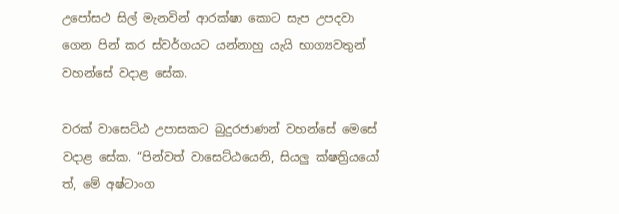උපෝසථ සිල් මැනවින් ආරක්ෂා කොට සැප උපදවා ගෙන පින් කර ස්වර්ගයට යන්නාහු යැයි භාග්‍යවතුන් වහන්සේ වදාළ සේක.

වරක් වාසෙට්ඨ උපාසකට බුදුරජාණන් වහන්සේ මෙසේ වදාළ සේක. “පින්වත් වාසෙට්ඨයෙනි, සියලු ක්ෂත්‍රියයෝ ත්, මේ අෂ්ටාංග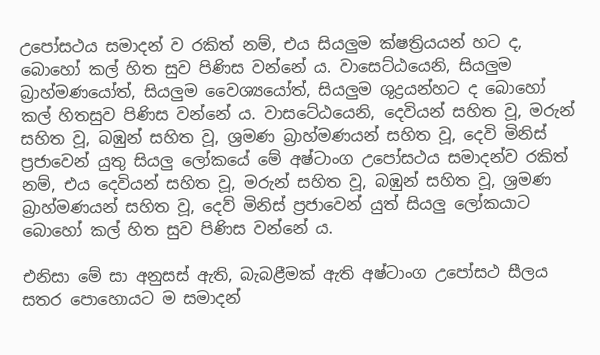උපෝසථය සමාදන් ව රකිත් නම්, එය සියලුම ක්ෂත්‍රියයන් හට ද, බොහෝ කල් හිත සුව පිණිස වන්නේ ය. වාසෙට්ඨයෙනි, සියලුම බ්‍රාහ්මණයෝත්, සියලුම වෛශ්‍යයෝත්, සියලුම ශුද්‍රයන්හට ද බොහෝ කල් හිතසුව පිණිස වන්නේ ය. වාසටේඨයෙනි, දෙවියන් සහිත වූ, මරුන් සහිත වූ, බඹුන් සහිත වූ, ශ්‍රමණ බ්‍රාහ්මණයන් සහිත වූ, දෙවි මිනිස් ප්‍රජාවෙන් යුතු සියලු ලෝකයේ මේ අෂ්ටාංග උපෝසථය සමාදන්ව රකිත් නම්, එය දෙවියන් සහිත වූ, මරුන් සහිත වූ, බඹුන් සහිත වූ, ශ්‍රමණ බ්‍රාහ්මණයන් සහිත වූ, දෙව් මිනිස් ප්‍රජාවෙන් යුත් සියලු ලෝකයාට බොහෝ කල් හිත සුව පිණිස වන්නේ ය.

එනිසා මේ සා අනුසස් ඇති, බැබළීමක් ඇති අෂ්ටාංග උපෝසථ සීලය සතර පොහොයට ම සමාදන්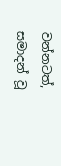වන්නටත්, සමාදන් වූ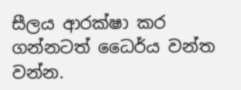සීලය ආරක්ෂා කර ගන්නටත් ධෛර්ය වන්ත වන්න.